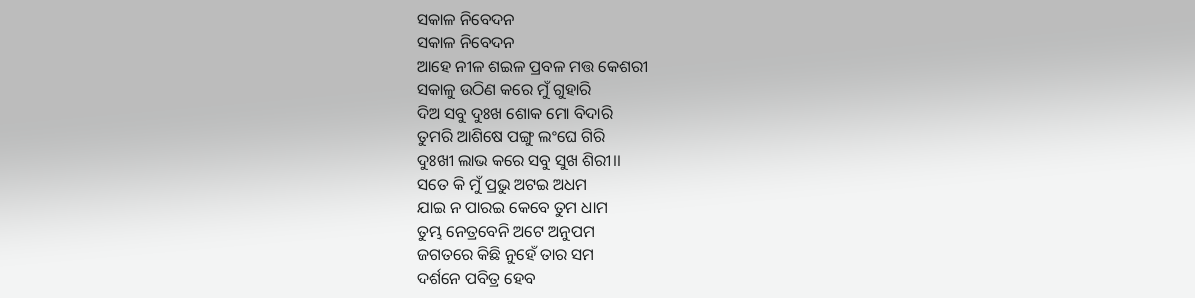ସକାଳ ନିବେଦନ
ସକାଳ ନିବେଦନ
ଆହେ ନୀଳ ଶଇଳ ପ୍ରବଳ ମତ୍ତ କେଶରୀ
ସକାଳୁ ଉଠିଣ କରେ ମୁଁ ଗୁହାରି
ଦିଅ ସବୁ ଦୁଃଖ ଶୋକ ମୋ ବିଦାରି
ତୁମରି ଆଶିଷେ ପଙ୍ଗୁ ଲଂଘେ ଗିରି
ଦୁଃଖୀ ଲାଭ କରେ ସବୁ ସୁଖ ଶିରୀ।।
ସତେ କି ମୁଁ ପ୍ରଭୁ ଅଟଇ ଅଧମ
ଯାଇ ନ ପାରଇ କେବେ ତୁମ ଧାମ
ତୁମ୍ଭ ନେତ୍ରବେନି ଅଟେ ଅନୁପମ
ଜଗତରେ କିଛି ନୁହେଁ ତାର ସମ
ଦର୍ଶନେ ପବିତ୍ର ହେବ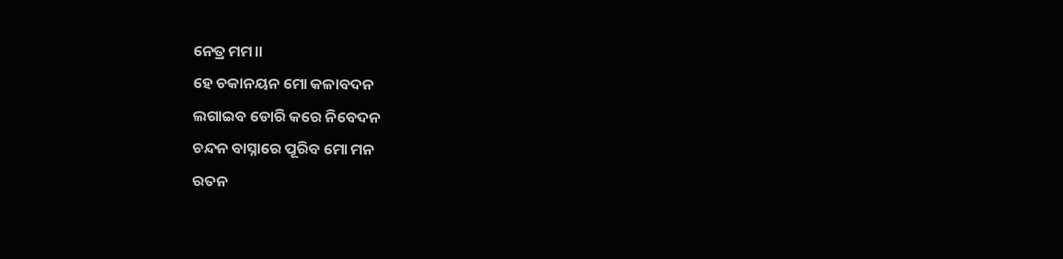ନେତ୍ର ମମ।।
ହେ ଚକାନୟନ ମୋ କଳାବଦନ
ଲଗାଇବ ଡୋରି କରେ ନିବେଦନ
ଚନ୍ଦନ ବାସ୍ନାରେ ପୂରିବ ମୋ ମନ
ରତନ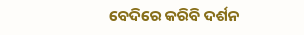ବେଦିରେ କରିବି ଦର୍ଶନ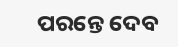ପରନ୍ତେ ଦେବ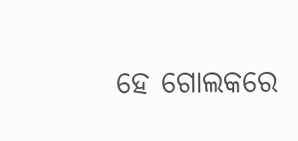ହେ ଗୋଲକରେ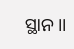ସ୍ଥାନ।।